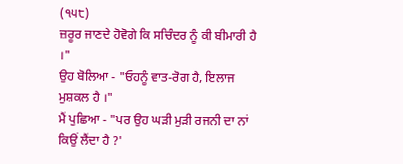(੧੫੮)
ਜ਼ਰੂਰ ਜਾਣਦੇ ਹੋਵੋਗੇ ਕਿ ਸਚਿੰਦਰ ਨੂੰ ਕੀ ਬੀਮਾਰੀ ਹੈ ।"
ਉਹ ਬੋਲਿਆ - "ਓਹਨੂੰ ਵਾਤ-ਰੋਗ ਹੈ, ਇਲਾਜ ਮੁਸ਼ਕਲ ਹੈ ।"
ਮੈਂ ਪੁਛਿਆ - "ਪਰ ਉਹ ਘੜੀ ਮੁੜੀ ਰਜਨੀ ਦਾ ਨਾਂ ਕਿਉਂ ਲੈਂਦਾ ਹੈ ?'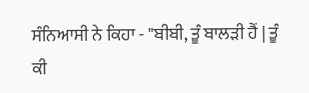ਸੰਨਿਆਸੀ ਨੇ ਕਿਹਾ - "ਬੀਬੀ, ਤੂੰ ਬਾਲੜੀ ਹੈਂ | ਤੂੰ ਕੀ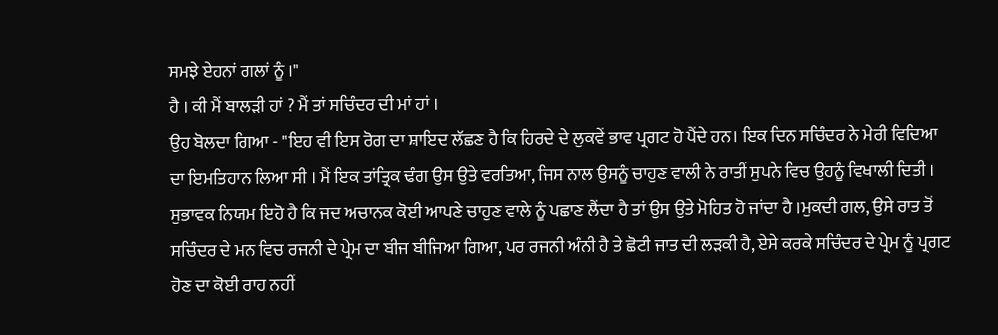ਸਮਝੇ ਏਹਨਾਂ ਗਲਾਂ ਨੂੰ ।"
ਹੈ । ਕੀ ਮੈਂ ਬਾਲੜੀ ਹਾਂ ? ਮੈਂ ਤਾਂ ਸਚਿੰਦਰ ਦੀ ਮਾਂ ਹਾਂ ।
ਉਹ ਬੋਲਦਾ ਗਿਆ - "ਇਹ ਵੀ ਇਸ ਰੋਗ ਦਾ ਸ਼ਾਇਦ ਲੱਛਣ ਹੈ ਕਿ ਹਿਰਦੇ ਦੇ ਲੁਕਵੇਂ ਭਾਵ ਪ੍ਰਗਟ ਹੋ ਪੈਂਦੇ ਹਨ। ਇਕ ਦਿਨ ਸਚਿੰਦਰ ਨੇ ਮੇਰੀ ਵਿਦਿਆ ਦਾ ਇਮਤਿਹਾਨ ਲਿਆ ਸੀ । ਮੈਂ ਇਕ ਤਾਂਤ੍ਰਿਕ ਢੰਗ ਉਸ ਉਤੇ ਵਰਤਿਆ, ਜਿਸ ਨਾਲ ਉਸਨੂੰ ਚਾਹੁਣ ਵਾਲੀ ਨੇ ਰਾਤੀਂ ਸੁਪਨੇ ਵਿਚ ਉਹਨੂੰ ਵਿਖਾਲੀ ਦਿਤੀ । ਸੁਭਾਵਕ ਨਿਯਮ ਇਹੋ ਹੈ ਕਿ ਜਦ ਅਚਾਨਕ ਕੋਈ ਆਪਣੇ ਚਾਹੁਣ ਵਾਲੇ ਨੂੰ ਪਛਾਣ ਲੈਂਦਾ ਹੈ ਤਾਂ ਉਸ ਉਤੇ ਮੋਹਿਤ ਹੋ ਜਾਂਦਾ ਹੈ ।ਮੁਕਦੀ ਗਲ, ਉਸੇ ਰਾਤ ਤੋਂ ਸਚਿੰਦਰ ਦੇ ਮਨ ਵਿਚ ਰਜਨੀ ਦੇ ਪ੍ਰੇਮ ਦਾ ਬੀਜ ਬੀਜਿਆ ਗਿਆ, ਪਰ ਰਜਨੀ ਅੰਨੀ ਹੈ ਤੇ ਛੋਟੀ ਜਾਤ ਦੀ ਲੜਕੀ ਹੈ, ਏਸੇ ਕਰਕੇ ਸਚਿੰਦਰ ਦੇ ਪ੍ਰੇਮ ਨੂੰ ਪ੍ਰਗਟ ਹੋਣ ਦਾ ਕੋਈ ਰਾਹ ਨਹੀਂ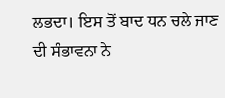ਲਭਦਾ। ਇਸ ਤੋਂ ਬਾਦ ਧਨ ਚਲੇ ਜਾਣ ਦੀ ਸੰਭਾਵਨਾ ਨੇ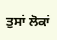ਤੁਸਾਂ ਲੋਕਾਂ